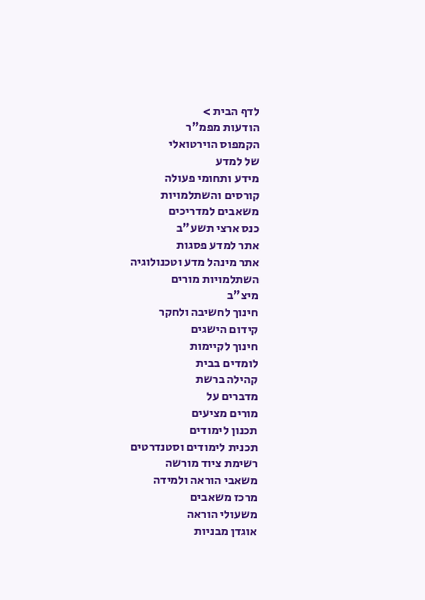לדף הבית >
הודעות מפמ"ר
הקמפוס הוירטואלי
של למדע
מידע ותחומי פעולה
קורסים והשתלמויות
משאבים למדריכים
כנס ארצי תשע"ב
אתר למדע פסגות
אתר מינהל מדע וטכנולוגיה
השתלמויות מורים
מיצ"ב
חינוך לחשיבה ולחקר
קידום הישגים
חינוך לקיימות
לומדים בבית
קהילה ברשת
מדברים על
מורים מציעים
תכנון לימודים
תכנית לימודים וסטנדרטים
רשימת ציוד מורשה
משאבי הוראה ולמידה
מרכז משאבים
משעולי הוראה
אוגדן מבניות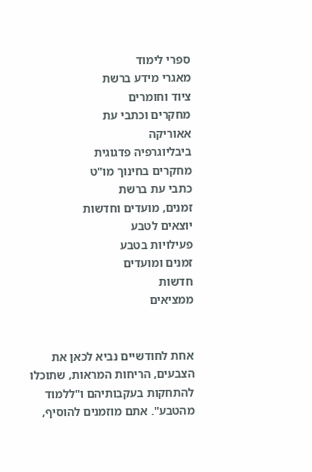ספרי לימוד
מאגרי מידע ברשת
ציוד וחומרים
מחקרים וכתבי עת
אאוריקה
ביבליוגרפיה פדגוגית
מחקרים בחינוך מו"ט
כתבי עת ברשת
זמנים, מועדים וחדשות
יוצאים לטבע
פעילויות בטבע
זמנים ומועדים
חדשות
ממציאים


אחת לחודשיים נביא לכאן את הצבעים, הריחות המראות, שתוכלו להתחקות בעקבותיהם ו"ללמוד מהטבע". אתם מוזמנים להוסיף,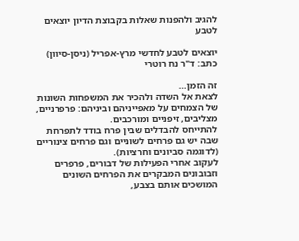להגיב ולהפנות שאלות בקבוצת הדיון יוצאים לטבע

יוצאים לטבע לחדשי מרץ-אפריל (ניסן-סיוון)
כתב: ד"ר נח רוטרי

זה הזמן…
לצאת אל השדה ולהכיר את המשפחות השונות של הצמחים על מאפייניהם וביניהם: פרפרניים, מצליבים, זיפניים ומורכבים.
להתייחס להבדלים שבין פרח בודד לתפרחת שבה יש גם פרחים לשוניים וגם פרחים צינוריים (לדוגמה סביונים וחרציות).
לעקוב אחרי הפעילות של דבורים, פרפרים וזבובונים המבקרים את הפרחים השונים המושכים אותם בצבע,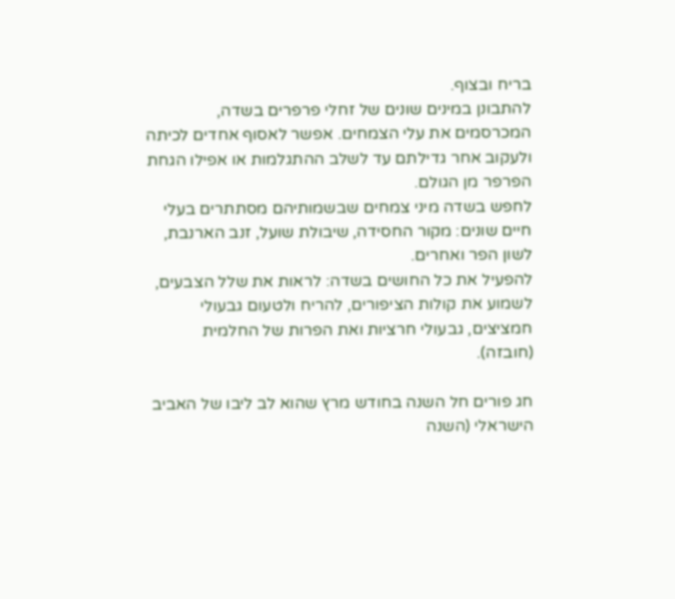בריח ובצוף.
להתבונן במינים שונים של זחלי פרפרים בשדה, המכרסמים את עלי הצמחים. אפשר לאסוף אחדים לכיתה ולעקוב אחר גדילתם עד לשלב ההתגלמות או אפילו הגחת הפרפר מן הגולם.
לחפש בשדה מיני צמחים שבשמותיהם מסתתרים בעלי חיים שונים: מקור החסידה, שיבולת שועל, זנב הארנבת, לשון הפר ואחרים.
להפעיל את כל החושים בשדה: לראות את שלל הצבעים, לשמוע את קולות הציפורים, להריח ולטעום גבעולי חמציצים, גבעולי חרציות ואת הפרות של החלמית (חובזה).

חג פורים חל השנה בחודש מרץ שהוא לב ליבו של האביב הישראלי (השנה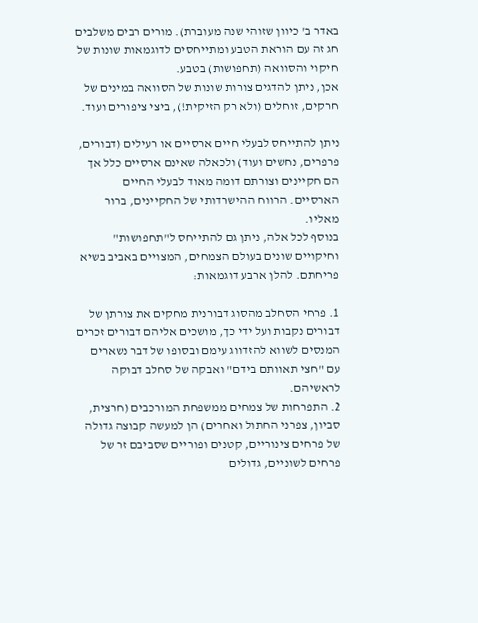באדר ב' כיוון שזוהי שנה מעוברת). מורים רבים משלבים חג זה עם הוראת הטבע ומתייחסים לדוגמאות שונות של חיקוי והסוואה (תחפושות) בטבע.
אכן, ניתן להדגים צורות שונות של הסוואה במינים של חרקים, זוחלים (ולא רק הזיקית!), ביצי ציפורים ועוד.

ניתן להתייחס לבעלי חיים ארסיים או רעילים (דבורים, פרפרים, נחשים ועוד) ולכאלה שאינם ארסיים כלל אך הם חקיינים וצורתם דומה מאוד לבעלי החיים הארסיים. הרווח ההישרדותי של החקיינים, ברור מאליו.
בנוסף לכל אלה, ניתן גם להתייחס ל"תחפושות" וחיקויים שונים בעולם הצמחים, המצויים באביב בשיא פריחתם. להלן ארבע דוגמאות:

1. פרחי הסחלב מהסוג דבורנית מחקים את צורתן של דבורים נקבות ועל ידי כך, מושכים אליהם דבורים זכרים המנסים לשווא להזדווג עימם ובסופו של דבר נשארים עם "חצי תאוותם בידם" ואבקה של סחלב דבוקה לראשיהם.
2. התפרחות של צמחים ממשפחת המורכבים (חרצית, סביון, צפרני החתול ואחרים) הן למעשה קבוצה גדולה של פרחים צינוריים, קטנים ופוריים שסביבם זר של פרחים לשוניים, גדולים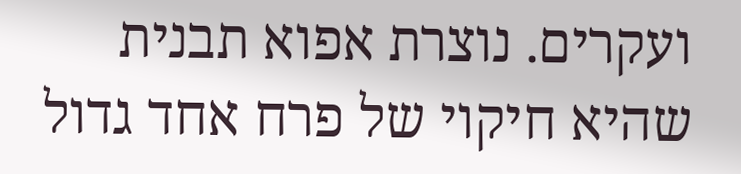ועקרים. נוצרת אפוא תבנית שהיא חיקוי של פרח אחד גדול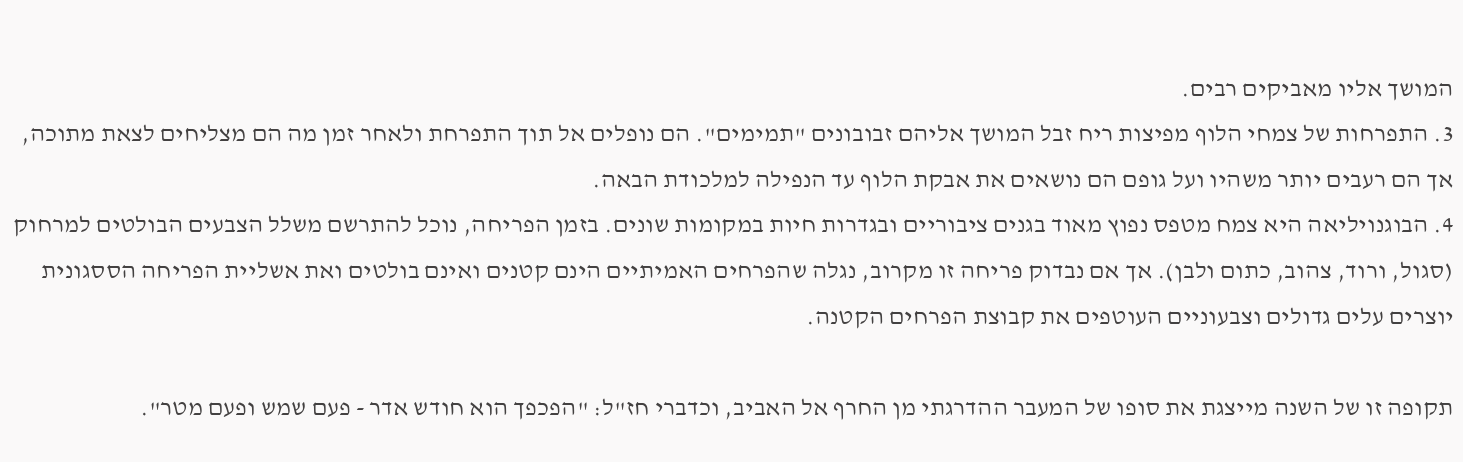המושך אליו מאביקים רבים.
3. התפרחות של צמחי הלוף מפיצות ריח זבל המושך אליהם זבובונים "תמימים". הם נופלים אל תוך התפרחת ולאחר זמן מה הם מצליחים לצאת מתוכה, אך הם רעבים יותר משהיו ועל גופם הם נושאים את אבקת הלוף עד הנפילה למלכודת הבאה.
4. הבוגנויליאה היא צמח מטפס נפוץ מאוד בגנים ציבוריים ובגדרות חיות במקומות שונים. בזמן הפריחה, נוכל להתרשם משלל הצבעים הבולטים למרחוק (סגול, ורוד, צהוב, כתום ולבן). אך אם נבדוק פריחה זו מקרוב, נגלה שהפרחים האמיתיים הינם קטנים ואינם בולטים ואת אשליית הפריחה הססגונית יוצרים עלים גדולים וצבעוניים העוטפים את קבוצת הפרחים הקטנה.

תקופה זו של השנה מייצגת את סופו של המעבר ההדרגתי מן החרף אל האביב, וכדברי חז"ל: "הפכפך הוא חודש אדר - פעם שמש ופעם מטר".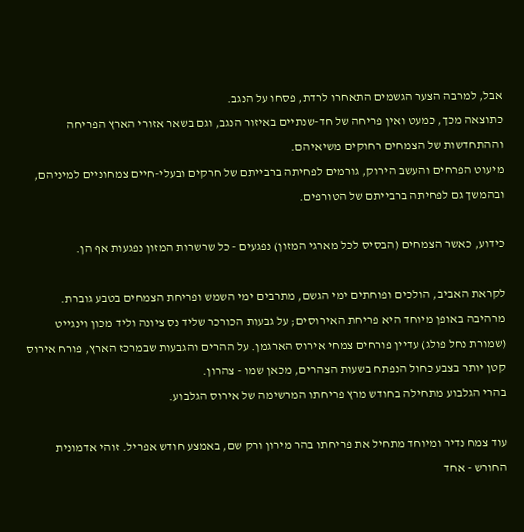אבל, למרבה הצער הגשמים התאחרו לרדת, פסחו על הנגב.
כתוצאה מכך, כמעט ואין פריחה של חד-שנתיים באיזור הנגב, וגם בשאר אזורי הארץ הפריחה וההתחדשות של הצמחים רחוקים משיאיהם.
מיעוט הפרחים והעשב הירוק, גורמים לפחיתה ברבייתם של חרקים ובעלי-חיים צמחוניים למיניהם, ובהמשך גם לפחיתה ברבייתם של הטורפים.

כידוע, כאשר הצמחים (הבסיס לכל מארגי המזון) נפגעים - כל שרשרות המזון נפגעות אף הן.

לקראת האביב, הולכים ופוחתים ימי הגשם, מתרבים ימי השמש ופריחת הצמחים בטבע גוברת. מרהיבה באופן מיוחד היא פריחת האירוסים; על גבעות הכורכר שליד נס ציונה וליד מכון וינגייט (שמורת נחל פולג) עדיין פורחים צמחי אירוס הארגמן. על ההרים והגבעות שבמרכז הארץ, פורח אירוס קטן יותר בצבע כחול הנפתח בשעות הצהרים, מכאן שמו - צהרון.
בהרי הגלבוע מתחילה בחודש מרץ פריחתו המרשימה של אירוס הגלבוע.

עוד צמח נדיר ומיוחד מתחיל את פריחתו בהר מירון ורק שם, באמצע חודש אפריל. זוהי אדמונית החורש - אחד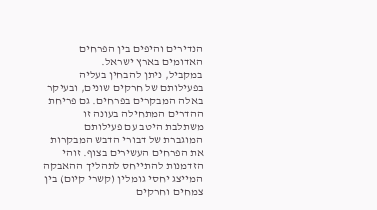הנדירים והיפים בין הפרחים האדומים בארץ ישראל.
במקביל, ניתן להבחין בעליה בפעילותם של חרקים שונים, ובעיקר באלה המבקרים בפרחים. גם פריחת ההדרים המתחילה בעונה זו משתלבת היטב עם פעילותם המוגברת של דבורי הדבש המבקרות את הפרחים העשירים בצוף. זוהי הזדמנות להתייחס לתהליך ההאבקה המייצג יחסי גומלין (קשרי קיום) בין צמחים וחרקים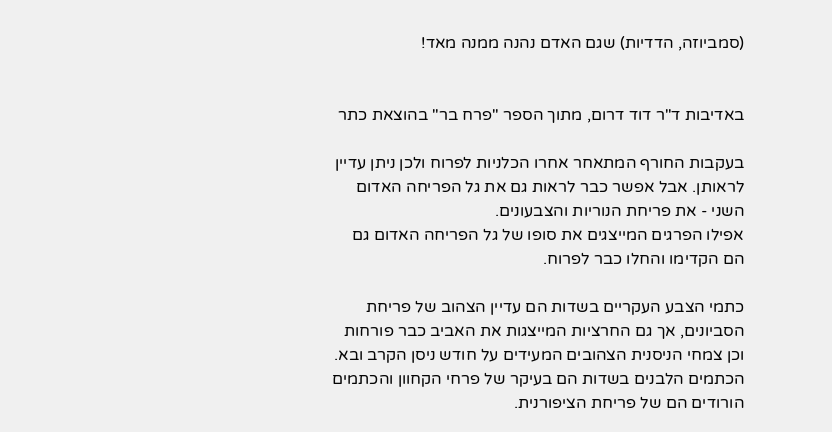(סמביוזה, הדדיות) שגם האדם נהנה ממנה מאד!


באדיבות ד"ר דוד דרום, מתוך הספר "פרח בר" בהוצאת כתר

בעקבות החורף המתאחר אחרו הכלניות לפרוח ולכן ניתן עדיין לראותן. אבל אפשר כבר לראות גם את גל הפריחה האדום השני - את פריחת הנוריות והצבעונים.
אפילו הפרגים המייצגים את סופו של גל הפריחה האדום גם הם הקדימו והחלו כבר לפרוח.

כתמי הצבע העקריים בשדות הם עדיין הצהוב של פריחת הסביונים, אך גם החרציות המייצגות את האביב כבר פורחות וכן צמחי הניסנית הצהובים המעידים על חודש ניסן הקרב ובא. הכתמים הלבנים בשדות הם בעיקר של פרחי הקחוון והכתמים הורודים הם של פריחת הציפורנית.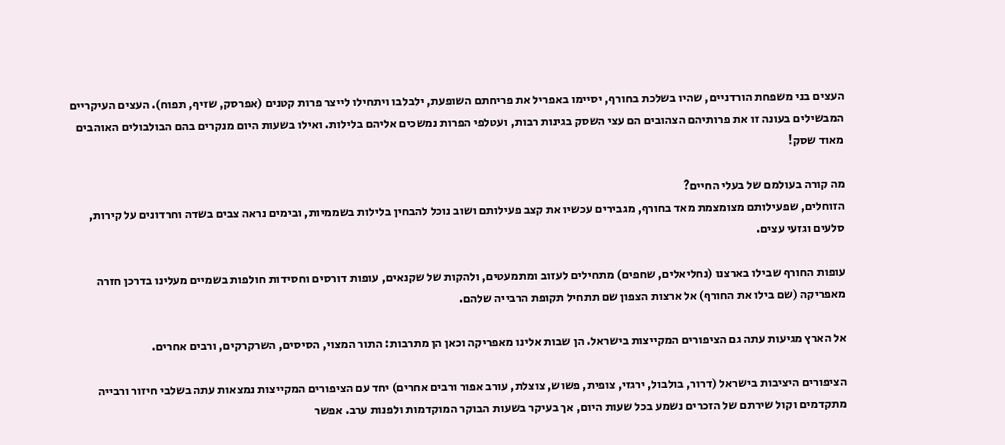העצים בני משפחת הורדניים, שהיו בשלכת בחורף, יסיימו באפריל את פריחתם השופעת, ילבלבו ויתחילו לייצר פרות קטנים (אפרסק, שזיף, תפוח). העצים העיקריים המבשילים בעונה זו את פרותיהם הצהובים הם עצי השסק בגינות רבות, ועטלפי הפרות נמשכים אליהם בלילות. ואילו בשעות היום מנקרים בהם הבולבולים האוהבים מאוד שסק!

מה קורה בעולמם של בעלי החיים?
הזוחלים, שפעילותם מצומצמת מאד בחורף, מגבירים עכשיו את קצב פעילותם ושוב נוכל להבחין בלילות בשממיות, ובימים נראה צבים בשדה וחרדונים על קירות, סלעים וגזעי עצים.

עופות החורף שבילו בארצנו (נחליאלים, שחפים) מתחילים לעזוב ומתמעטים, ולהקות של שקנאים, עופות דורסים וחסידות חולפות בשמיים מעלינו בדרכן חזרה מאפריקה (שם בילו את החורף) אל ארצות הצפון שם תתחיל תקופת הרבייה שלהם.

אל הארץ מגיעות עתה גם הציפורים המקייצות בישראל. הן שבות אלינו מאפריקה וכאן הן מתרבות: התור המצוי, הסיסים, השרקרקים, ורבים אחרים.

הציפורים היציבות בישראל (דרור, בולבול, ירגזי, צופית, פשוש, צוצלת, עורב אפור ורבים אחרים) יחד עם הציפורים המקייצות נמצאות עתה בשלבי חיזור ורבייה מתקדמים וקול שירתם של הזכרים נשמע בכל שעות היום, אך בעיקר בשעות הבוקר המוקדמות ולפנות ערב. אפשר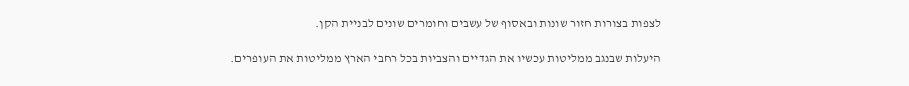לצפות בצורות חזור שונות ובאסוף של עשבים וחומרים שונים לבניית הקן.

היעלות שבנגב ממליטות עכשיו את הגדיים והצביות בכל רחבי הארץ ממליטות את העופרים.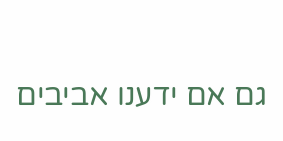גם אם ידענו אביבים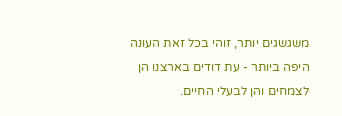משגשגים יותר, זוהי בכל זאת העונה היפה ביותר - עת דודים בארצנו הן לצמחים והן לבעלי החיים.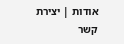אודות | יצירת קשר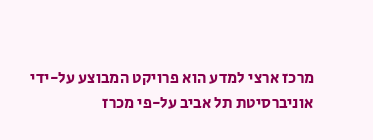מרכז ארצי למדע הוא פרויקט המבוצע על-ידי אוניברסיטת תל אביב על-פי מכרז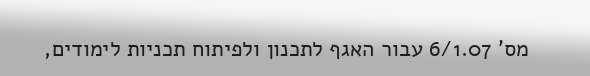מס' 6/1.07 עבור האגף לתכנון ולפיתוח תכניות לימודים,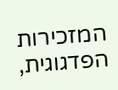המזכירות הפדגוגית,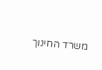משרד החינוך